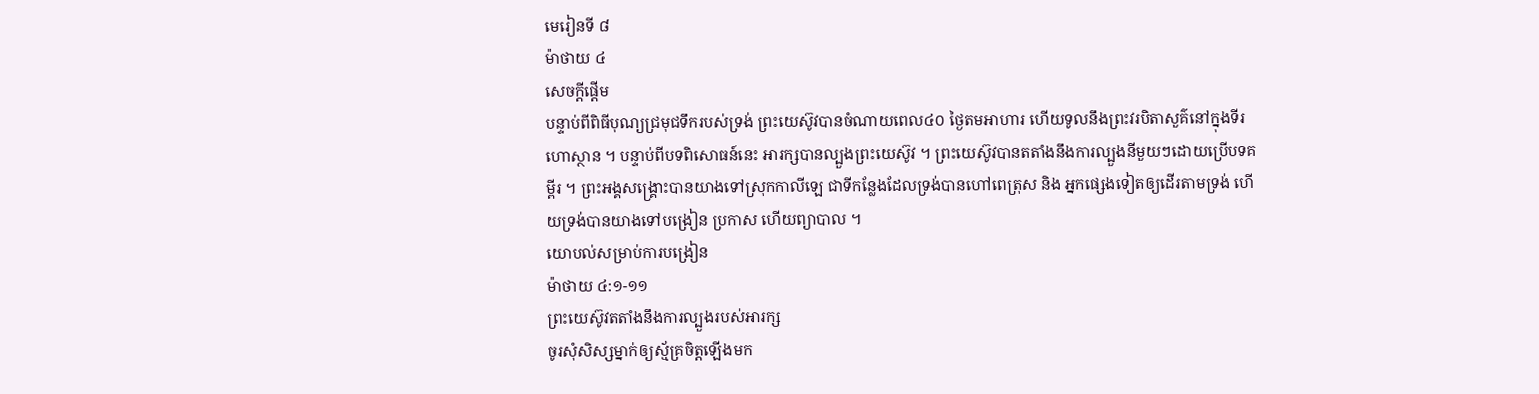មេរៀនទី ៨
ម៉ាថាយ ៤
សេចក្ដីផ្ដើម
បន្ទាប់ពីពិធីបុណ្យជ្រមុជទឹករបស់ទ្រង់ ព្រះយេស៊ូវបានចំណាយពេល៤០ ថ្ងៃតមអាហារ ហើយទូលនឹងព្រះវរបិតាសួគ៌នៅក្នុងទីរហោស្ថាន ។ បន្ទាប់ពីបទពិសោធន៍នេះ អារក្សបានល្បួងព្រះយេស៊ូវ ។ ព្រះយេស៊ូវបានតតាំងនឹងការល្បួងនីមួយៗដោយប្រើបទគម្ពីរ ។ ព្រះអង្គសង្គ្រោះបានយាងទៅស្រុកកាលីឡេ ជាទីកន្លែងដែលទ្រង់បានហៅពេត្រុស និង អ្នកផ្សេងទៀតឲ្យដើរតាមទ្រង់ ហើយទ្រង់បានយាងទៅបង្រៀន ប្រកាស ហើយព្យាបាល ។
យោបល់សម្រាប់ការបង្រៀន
ម៉ាថាយ ៤:១-១១
ព្រះយេស៊ូវតតាំងនឹងការល្បួងរបស់អារក្ស
ចូរសុំសិស្សម្នាក់ឲ្យស្ម័គ្រចិត្តឡើងមក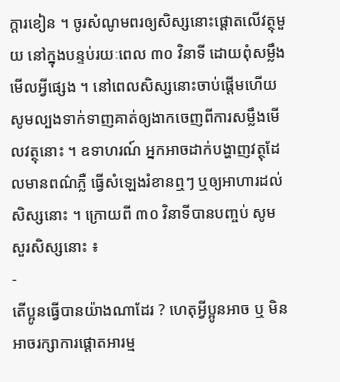ក្ដារខៀន ។ ចូរសំណូមពរឲ្យសិស្សនោះផ្ដោតលើវត្ថុមួយ នៅក្នុងបន្ទប់រយៈពេល ៣០ វិនាទី ដោយពុំសម្លឹងមើលអ្វីផ្សេង ។ នៅពេលសិស្សនោះចាប់ផ្ដើមហើយ សូមល្បងទាក់ទាញគាត់ឲ្យងាកចេញពីការសម្លឹងមើលវត្ថុនោះ ។ ឧទាហរណ៍ អ្នកអាចដាក់បង្ហាញវត្ថុដែលមានពណ៌ភ្លឺ ធ្វើសំឡេងរំខានឮៗ ឬឲ្យអាហារដល់សិស្សនោះ ។ ក្រោយពី ៣០ វិនាទីបានបញ្ចប់ សូមសួរសិស្សនោះ ៖
-
តើប្អូនធ្វើបានយ៉ាងណាដែរ ? ហេតុអ្វីប្អូនអាច ឬ មិនអាចរក្សាការផ្ដោតអារម្ម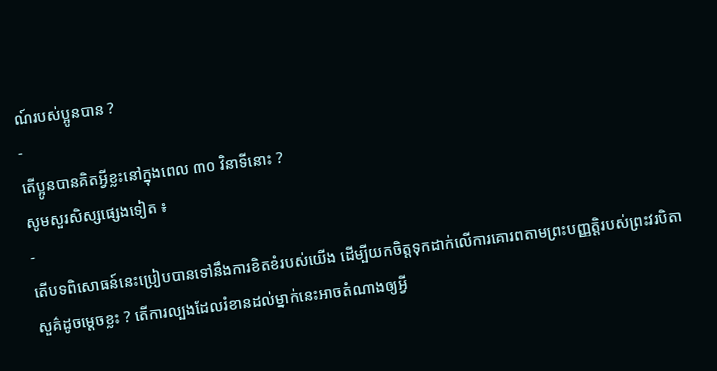ណ៍របស់ប្អូនបាន ?
-
តើប្អូនបានគិតអ្វីខ្លះនៅក្នុងពេល ៣០ វិនាទីនោះ ?
សូមសួរសិស្សផ្សេងទៀត ៖
-
តើបទពិសោធន៍នេះប្រៀបបានទៅនឹងការខិតខំរបស់យើង ដើម្បីយកចិត្តទុកដាក់លើការគោរពតាមព្រះបញ្ញត្តិរបស់ព្រះវរបិតាសួគ៌ដូចម្ដេចខ្លះ ? តើការល្បងដែលរំខានដល់ម្នាក់នេះអាចតំណាងឲ្យអ្វី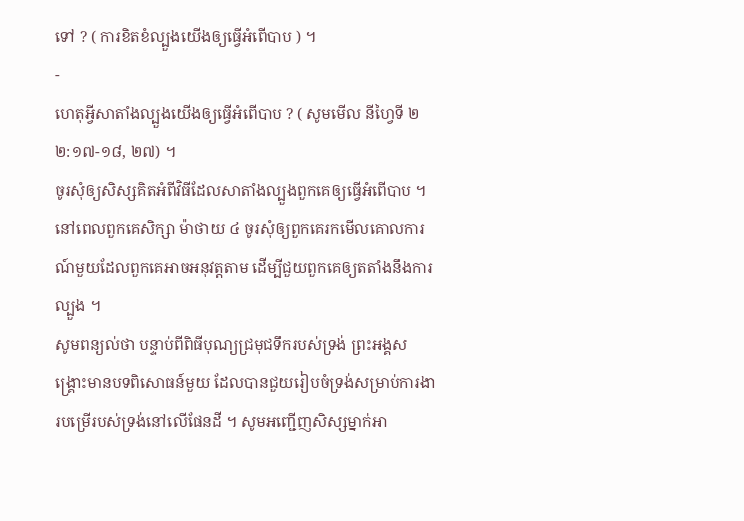ទៅ ? ( ការខិតខំល្បួងយើងឲ្យធ្វើអំពើបាប ) ។
-
ហេតុអ្វីសាតាំងល្បួងយើងឲ្យធ្វើអំពើបាប ? ( សូមមើល នីហ្វៃទី ២ ២:១៧-១៨, ២៧) ។
ចូរសុំឲ្យសិស្សគិតអំពីវិធីដែលសាតាំងល្បួងពួកគេឲ្យធ្វើអំពើបាប ។ នៅពេលពួកគេសិក្សា ម៉ាថាយ ៤ ចូរសុំឲ្យពួកគេរកមើលគោលការណ៍មួយដែលពួកគេអាចអនុវត្តតាម ដើម្បីជួយពួកគេឲ្យតតាំងនឹងការល្បួង ។
សូមពន្យល់ថា បន្ទាប់ពីពិធីបុណ្យជ្រមុជទឹករបស់ទ្រង់ ព្រះអង្គសង្គ្រោះមានបទពិសោធន៍មួយ ដែលបានជួយរៀបចំទ្រង់សម្រាប់ការងារបម្រើរបស់ទ្រង់នៅលើផែនដី ។ សូមអញ្ជើញសិស្សម្នាក់អា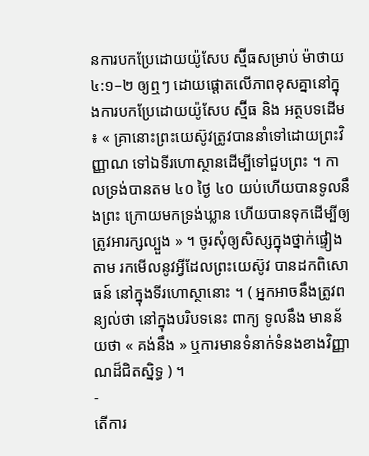នការបកប្រែដោយយ៉ូសែប ស្ម៊ីធសម្រាប់ ម៉ាថាយ ៤:១–២ ឲ្យឮៗ ដោយផ្ដោតលើភាពខុសគ្នានៅក្នុងការបកប្រែដោយយ៉ូសែប ស្ម៊ីធ និង អត្ថបទដើម ៖ « គ្រានោះព្រះយេស៊ូវត្រូវបាននាំទៅដោយព្រះវិញ្ញាណ ទៅឯទីរហោស្ថានដើម្បីទៅជួបព្រះ ។ កាលទ្រង់បានតម ៤០ ថ្ងៃ ៤០ យប់ហើយបានទូលនឹងព្រះ ក្រោយមកទ្រង់ឃ្លាន ហើយបានទុកដើម្បីឲ្យត្រូវអារក្សល្បួង » ។ ចូរសុំឲ្យសិស្សក្នុងថ្នាក់ផ្ទៀងតាម រកមើលនូវអ្វីដែលព្រះយេស៊ូវ បានដកពិសោធន៍ នៅក្នុងទីរហោស្ថានោះ ។ ( អ្នកអាចនឹងត្រូវពន្យល់ថា នៅក្នុងបរិបទនេះ ពាក្យ ទូលនឹង មានន័យថា « គង់នឹង » ឬការមានទំនាក់ទំនងខាងវិញ្ញាណដ៏ជិតស្និទ្ធ ) ។
-
តើការ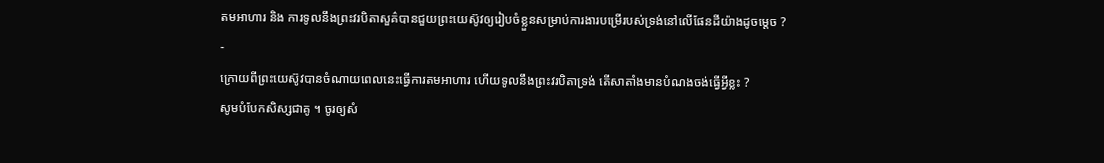តមអាហារ និង ការទូលនឹងព្រះវរបិតាសួគ៌បានជួយព្រះយេស៊ូវឲ្យរៀបចំខ្លួនសម្រាប់ការងារបម្រើរបស់ទ្រង់នៅលើផែនដីយ៉ាងដូចម្ដេច ?
-
ក្រោយពីព្រះយេស៊ូវបានចំណាយពេលនេះធ្វើការតមអាហារ ហើយទូលនឹងព្រះវរបិតាទ្រង់ តើសាតាំងមានបំណងចង់ធ្វើអ្វីខ្លះ ?
សូមបំបែកសិស្សជាគូ ។ ចូរឲ្យសំ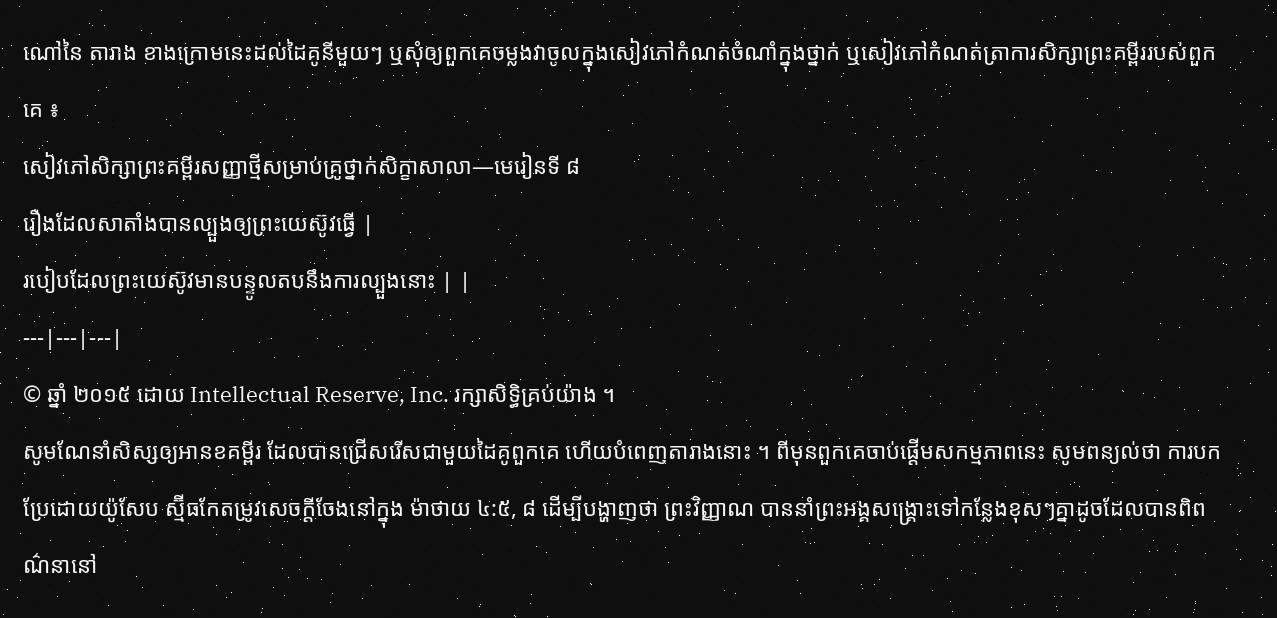ណៅនៃ តារាង ខាងក្រោមនេះដល់ដៃគូនីមួយៗ ឬសុំឲ្យពួកគេចម្លងវាចូលក្នុងសៀវភៅកំណត់ចំណាំក្នុងថ្នាក់ ឬសៀវភៅកំណត់ត្រាការសិក្សាព្រះគម្ពីររបស់ពួកគេ ៖
សៀវភៅសិក្សាព្រះគម្ពីរសញ្ញាថ្មីសម្រាប់គ្រូថ្នាក់សិក្ខាសាលា—មេរៀនទី ៨
រឿងដែលសាតាំងបានល្បួងឲ្យព្រះយេស៊ូវធ្វើ |
របៀបដែលព្រះយេស៊ូវមានបន្ទូលតបនឹងការល្បួងនោះ | |
---|---|---|
© ឆ្នាំ ២០១៥ ដោយ Intellectual Reserve, Inc. រក្សាសិទ្ធិគ្រប់យ៉ាង ។
សូមណែនាំសិស្សឲ្យអានខគម្ពីរ ដែលបានជ្រើសរើសជាមួយដៃគូពួកគេ ហើយបំពេញតារាងនោះ ។ ពីមុនពួកគេចាប់ផ្ដើមសកម្មភាពនេះ សូមពន្យល់ថា ការបកប្រែដោយយ៉ូសែប ស្ម៊ីធកែតម្រូវសេចក្ដីចែងនៅក្នុង ម៉ាថាយ ៤:៥, ៨ ដើម្បីបង្ហាញថា ព្រះវិញ្ញាណ បាននាំព្រះអង្គសង្គ្រោះទៅកន្លែងខុសៗគ្នាដូចដែលបានពិពណ៌នានៅ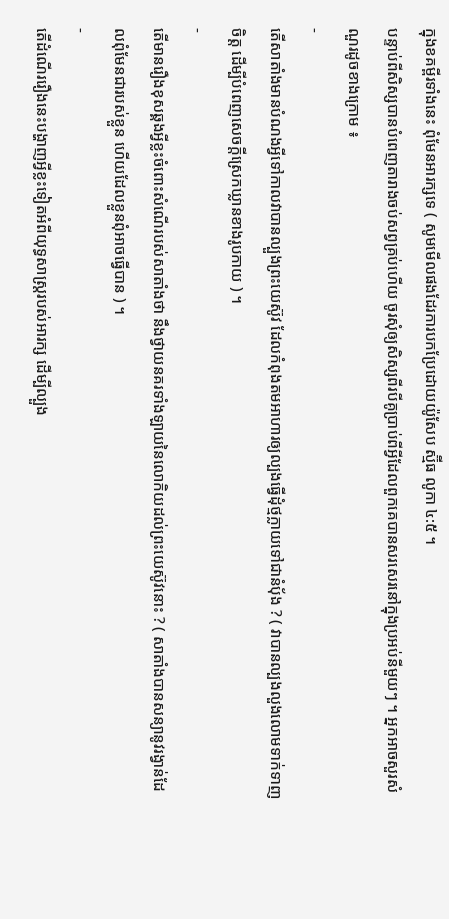ក្នុងខគម្ពីរទាំងនេះ ពុំមែនអារក្សទេ ( សូមមើលផងដែរការបកប្រែដោយយ៉ូសែប ស្ម៊ីធ លូកា ៤:៥ ។
បន្ទាប់ពីសិស្សបានបំពេញតារាងចប់សព្វគ្រប់ហើយ ចូរសុំឲ្យសិស្សពីរបីគូប្រាប់ពីអ្វីដែលពួកគេបានសរសេរនៅក្នុងប្រអប់នីមួយៗ ។ អ្នកអាចសួរសំណួរដូចខាងក្រោម ៖
-
តើសាតាំងមានបំណងអ្វីទៅកាលវាបានល្បួងព្រះយេស៊ូវ ដែលកំពុងតមអាហារឲ្យល្បងធ្វើដុំថ្មក្លាយទៅជានំប៉័ង ? ( វាបានល្បងលួងលោមទាក់ទាញចិត្ត ដើម្បីបំពេញសេចក្ដីស្រេកឃ្លានខាងរូបកាយ ) ។
-
តើមានរឿងខុសឆ្គងអ្វីខ្លះចំពោះសំណើរបស់សាតាំងថា នឹងថ្វាយនគរទាំងឡាយនៃលោកិយដល់ព្រះយេស៊ូវនោះ ? ( សាតាំងបានសន្យានូវរង្វាន់ដែលពុំមែនជារបស់ខ្លួន ហើយដែលខ្លួនពុំអាចធ្វើបាន ) ។
-
តើដំណើររឿងនេះបង្ហាញអ្វីខ្លះទៀតអំពីយុទ្ធសាស្ត្ររបស់អារក្ស ដើម្បីល្បួង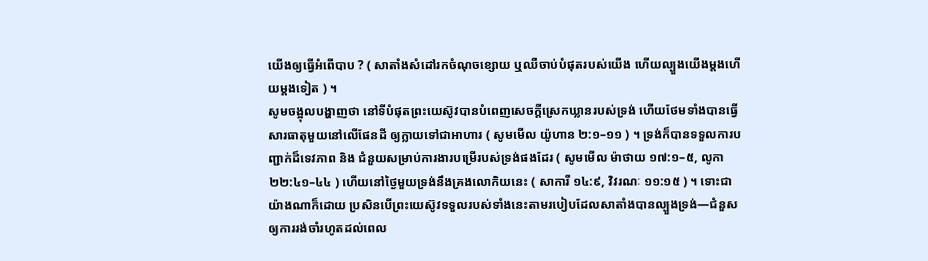យើងឲ្យធ្វើអំពើបាប ? ( សាតាំងសំដៅរកចំណុចខ្សោយ ឬឈឺចាប់បំផុតរបស់យើង ហើយល្បួងយើងម្ដងហើយម្ដងទៀត ) ។
សូមចង្អុលបង្ហាញថា នៅទីបំផុតព្រះយេស៊ូវបានបំពេញសេចក្ដីស្រេកឃ្លានរបស់ទ្រង់ ហើយថែមទាំងបានធ្វើសារធាតុមួយនៅលើផែនដី ឲ្យក្លាយទៅជាអាហារ ( សូមមើល យ៉ូហាន ២:១–១១ ) ។ ទ្រង់ក៏បានទទួលការបញ្ជាក់ដ៏ទេវភាព និង ជំនួយសម្រាប់ការងារបម្រើរបស់ទ្រង់ផងដែរ ( សូមមើល ម៉ាថាយ ១៧:១–៥, លូកា ២២:៤១–៤៤ ) ហើយនៅថ្ងៃមួយទ្រង់នឹងគ្រងលោកិយនេះ ( សាការី ១៤:៩, វិវរណៈ ១១:១៥ ) ។ ទោះជាយ៉ាងណាក៏ដោយ ប្រសិនបើព្រះយេស៊ូវទទួលរបស់ទាំងនេះតាមរបៀបដែលសាតាំងបានល្បួងទ្រង់—ជំនួសឲ្យការរង់ចាំរហូតដល់ពេល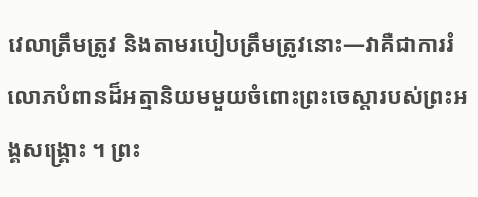វេលាត្រឹមត្រូវ និងតាមរបៀបត្រឹមត្រូវនោះ—វាគឺជាការរំលោភបំពានដ៏អត្មានិយមមួយចំពោះព្រះចេស្ដារបស់ព្រះអង្គសង្គ្រោះ ។ ព្រះ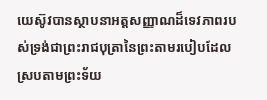យេស៊ូវបានស្ថាបនាអត្តសញ្ញាណដ៏ទេវភាពរបស់ទ្រង់ជាព្រះរាជបុត្រានៃព្រះតាមរបៀបដែលស្របតាមព្រះទ័យ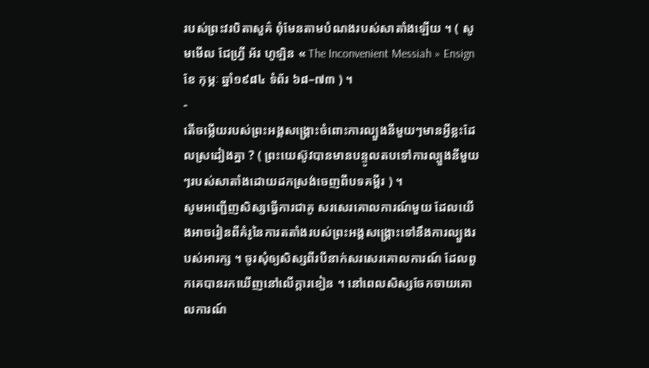របស់ព្រះវរបិតាសួគ៌ ពុំមែនតាមបំណងរបស់សាតាំងឡើយ ។ ( សូមមើល ជែហ្វ្រី អ័រ ហូឡិន « The Inconvenient Messiah » Ensign ខែ កុម្ភៈ ឆ្នាំ១៩៨៤ ទំព័រ ៦៨–៧៣ ) ។
-
តើចម្លើយរបស់ព្រះអង្គសង្គ្រោះចំពោះការល្បួងនីមួយៗមានអ្វីខ្លះដែលស្រដៀងគ្នា ? ( ព្រះយេស៊ូវបានមានបន្ទូលតបទៅការល្បួងនីមួយៗរបស់សាតាំងដោយដកស្រង់ចេញពីបទគម្ពីរ ) ។
សូមអញ្ជើញសិស្សធ្វើការជាគូ សរសេរគោលការណ៍មួយ ដែលយើងអាចរៀនពីគំរូនៃការតតាំងរបស់ព្រះអង្គសង្គ្រោះទៅនឹងការល្បួងរបស់អារក្ស ។ ចូរសុំឲ្យសិស្សពីរបីនាក់សរសេរគោលការណ៍ ដែលពួកគេបានរកឃើញនៅលើក្ដារខៀន ។ នៅពេលសិស្សចែកចាយគោលការណ៍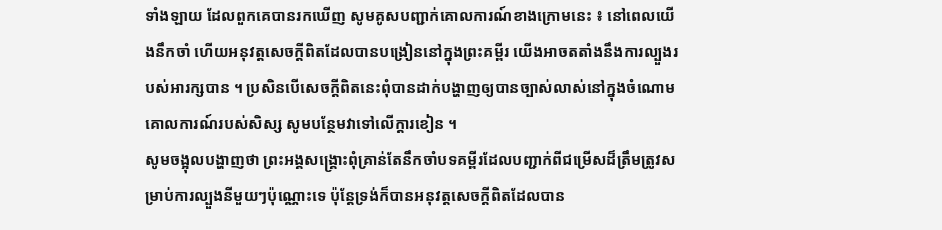ទាំងឡាយ ដែលពួកគេបានរកឃើញ សូមគូសបញ្ជាក់គោលការណ៍ខាងក្រោមនេះ ៖ នៅពេលយើងនឹកចាំ ហើយអនុវត្តសេចក្ដីពិតដែលបានបង្រៀននៅក្នុងព្រះគម្ពីរ យើងអាចតតាំងនឹងការល្បួងរបស់អារក្សបាន ។ ប្រសិនបើសេចក្ដីពិតនេះពុំបានដាក់បង្ហាញឲ្យបានច្បាស់លាស់នៅក្នុងចំណោមគោលការណ៍របស់សិស្ស សូមបន្ថែមវាទៅលើក្ដារខៀន ។
សូមចង្អុលបង្ហាញថា ព្រះអង្គសង្គ្រោះពុំគ្រាន់តែនឹកចាំបទគម្ពីរដែលបញ្ជាក់ពីជម្រើសដ៏ត្រឹមត្រូវសម្រាប់ការល្បួងនីមួយៗប៉ុណ្ណោះទេ ប៉ុន្តែទ្រង់ក៏បានអនុវត្តសេចក្ដីពិតដែលបាន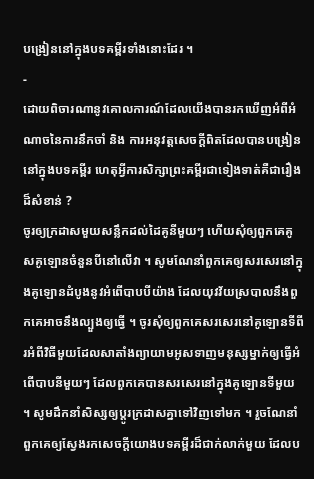បង្រៀននៅក្នុងបទគម្ពីរទាំងនោះដែរ ។
-
ដោយពិចារណានូវគោលការណ៍ដែលយើងបានរកឃើញអំពីអំណាចនៃការនឹកចាំ និង ការអនុវត្តសេចក្ដីពិតដែលបានបង្រៀននៅក្នុងបទគម្ពីរ ហេតុអ្វីការសិក្សាព្រះគម្ពីរជាទៀងទាត់គឺជារឿងដ៏សំខាន់ ?
ចូរឲ្យក្រដាសមួយសន្លឹកដល់ដៃគូនីមួយៗ ហើយសុំឲ្យពួកគេគូសគូឡោនចំនួនបីនៅលើវា ។ សូមណែនាំពួកគេឲ្យសរសេរនៅក្នុងគូឡោនដំបូងនូវអំពើបាបបីយ៉ាង ដែលយុវវ័យស្របាលនឹងពួកគេអាចនឹងល្បួងឲ្យធ្វើ ។ ចូរសុំឲ្យពួកគេសរសេរនៅគូឡោនទីពីរអំពីវិធីមួយដែលសាតាំងព្យាយាមអូសទាញមនុស្សម្នាក់ឲ្យធ្វើអំពើបាបនីមួយៗ ដែលពួកគេបានសរសេរនៅក្នុងគូឡោនទីមួយ ។ សូមដឹកនាំសិស្សឲ្យប្ដូរក្រដាសគ្នាទៅវិញទៅមក ។ រួចណែនាំពួកគេឲ្យស្វែងរកសេចក្ដីយោងបទគម្ពីរដ៏ជាក់លាក់មួយ ដែលប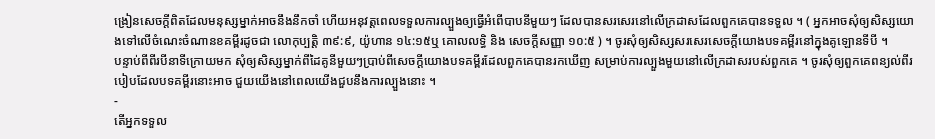ង្រៀនសេចក្ដីពិតដែលមនុស្សម្នាក់អាចនឹងនឹកចាំ ហើយអនុវត្តពេលទទួលការល្បួងឲ្យធ្វើអំពើបាបនីមួយៗ ដែលបានសរសេរនៅលើក្រដាសដែលពួកគេបានទទួល ។ ( អ្នកអាចសុំឲ្យសិស្សយោងទៅលើចំណេះចំណានខគម្ពីរដូចជា លោកុប្បត្តិ ៣៩:៩, យ៉ូហាន ១៤:១៥ឬ គោលលទ្ធិ និង សេចក្តីសញ្ញា ១០:៥ ) ។ ចូរសុំឲ្យសិស្សសរសេរសេចក្ដីយោងបទគម្ពីរនៅក្នុងគូឡោនទីបី ។
បន្ទាប់ពីពីរបីនាទីក្រោយមក សុំឲ្យសិស្សម្នាក់ពីដៃគូនីមួយៗប្រាប់ពីសេចក្ដីយោងបទគម្ពីរដែលពួកគេបានរកឃើញ សម្រាប់ការល្បួងមួយនៅលើក្រដាសរបស់ពួកគេ ។ ចូរសុំឲ្យពួកគេពន្យល់ពីរបៀបដែលបទគម្ពីរនោះអាច ជួយយើងនៅពេលយើងជួបនឹងការល្បួងនោះ ។
-
តើអ្នកទទួល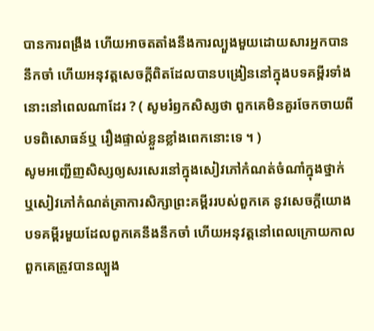បានការពង្រឹង ហើយអាចតតាំងនឹងការល្បួងមួយដោយសារអ្នកបាននឹកចាំ ហើយអនុវត្តសេចក្ដីពិតដែលបានបង្រៀននៅក្នុងបទគម្ពីរទាំងនោះនៅពេលណាដែរ ? ( សូមរំឭកសិស្សថា ពួកគេមិនគួរចែកចាយពីបទពិសោធន៍ឬ រឿងផ្ទាល់ខ្លួនខ្លាំងពេកនោះទេ ។ )
សូមអញ្ជើញសិស្សឲ្យសរសេរនៅក្នុងសៀវភៅកំណត់ចំណាំក្នុងថ្នាក់ ឬសៀវភៅកំណត់ត្រាការសិក្សាព្រះគម្ពីររបស់ពួកគេ នូវសេចក្ដីយោងបទគម្ពីរមួយដែលពួកគេនឹងនឹកចាំ ហើយអនុវត្តនៅពេលក្រោយកាលពួកគេត្រូវបានល្បួង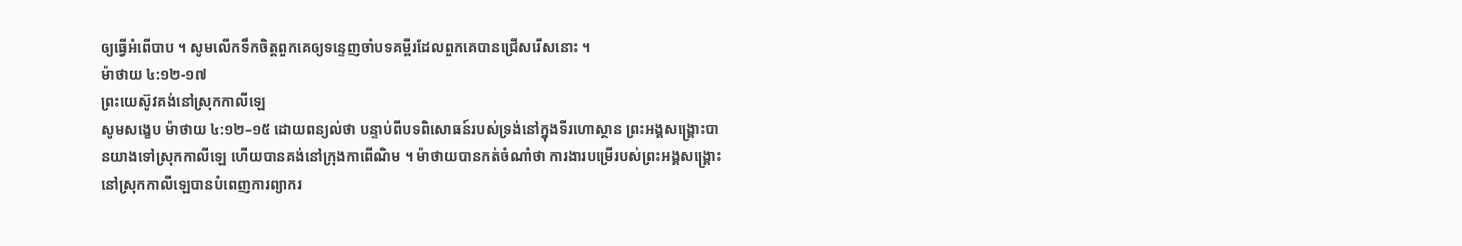ឲ្យធ្វើអំពើបាប ។ សូមលើកទឹកចិត្តពួកគេឲ្យទន្ទេញចាំបទគម្ពីរដែលពួកគេបានជ្រើសរើសនោះ ។
ម៉ាថាយ ៤:១២-១៧
ព្រះយេស៊ូវគង់នៅស្រុកកាលីឡេ
សូមសង្ខេប ម៉ាថាយ ៤:១២–១៥ ដោយពន្យល់ថា បន្ទាប់ពីបទពិសោធន៍របស់ទ្រង់នៅក្នុងទីរហោស្ថាន ព្រះអង្គសង្គ្រោះបានយាងទៅស្រុកកាលីឡេ ហើយបានគង់នៅក្រុងកាពើណិម ។ ម៉ាថាយបានកត់ចំណាំថា ការងារបម្រើរបស់ព្រះអង្គសង្គ្រោះនៅស្រុកកាលីឡេបានបំពេញការព្យាករ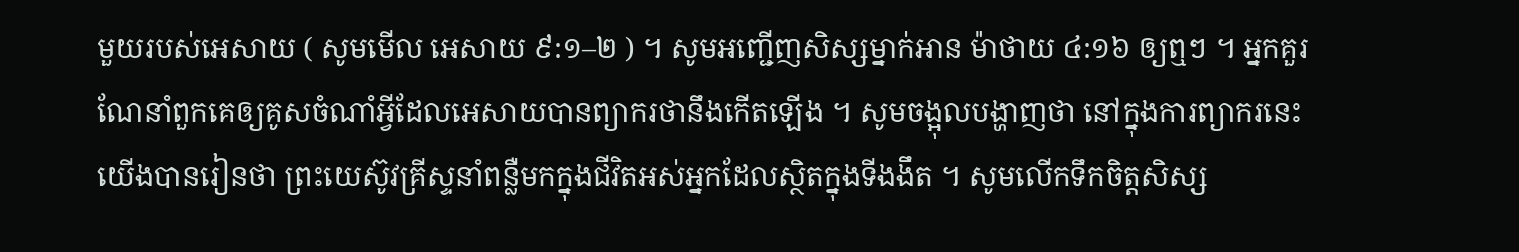មួយរបស់អេសាយ ( សូមមើល អេសាយ ៩:១–២ ) ។ សូមអញ្ជើញសិស្សម្នាក់អាន ម៉ាថាយ ៤:១៦ ឲ្យឮៗ ។ អ្នកគួរណែនាំពួកគេឲ្យគូសចំណាំអ្វីដែលអេសាយបានព្យាករថានឹងកើតឡើង ។ សូមចង្អុលបង្ហាញថា នៅក្នុងការព្យាករនេះយើងបានរៀនថា ព្រះយេស៊ូវគ្រីស្ទនាំពន្លឺមកក្នុងជីវិតអស់អ្នកដែលស្ថិតក្នុងទីងងឹត ។ សូមលើកទឹកចិត្តសិស្ស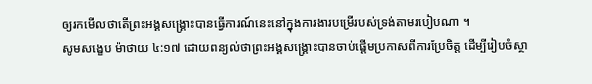ឲ្យរកមើលថាតើព្រះអង្គសង្គ្រោះបានធ្វើការណ៍នេះនៅក្នុងការងារបម្រើរបស់ទ្រង់តាមរបៀបណា ។
សូមសង្ខេប ម៉ាថាយ ៤:១៧ ដោយពន្យល់ថាព្រះអង្គសង្គ្រោះបានចាប់ផ្ដើមប្រកាសពីការប្រែចិត្ត ដើម្បីរៀបចំស្ថា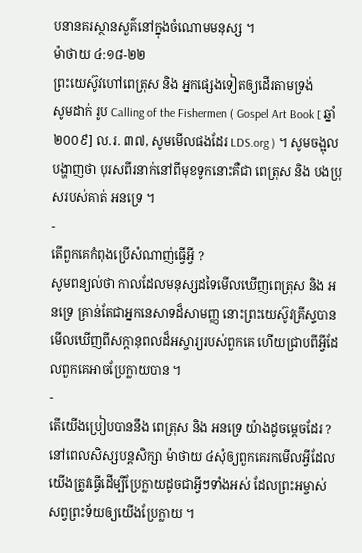បនានគរស្ថានសួគ៌នៅក្នុងចំណោមមនុស្ស ។
ម៉ាថាយ ៤:១៨-២២
ព្រះយេស៊ូវហៅពេត្រុស និង អ្នកផ្សេងទៀតឲ្យដើរតាមទ្រង់
សូមដាក់ រូប Calling of the Fishermen ( Gospel Art Book [ ឆ្នាំ ២០០៩] ល.រ. ៣៧, សូមមើលផងដែរ LDS.org ) ។ សូមចង្អុលបង្ហាញថា បុរសពីរនាក់នៅពីមុខទូកនោះគឺជា ពេត្រុស និង បងប្រុសរបស់គាត់ អនទ្រេ ។
-
តើពួកគេកំពុងប្រើសំណាញ់ធ្វើអ្វី ?
សូមពន្យល់ថា កាលដែលមនុស្សដទៃមើលឃើញពេត្រុស និង អនទ្រេ គ្រាន់តែជាអ្នកនេសាទដ៏សាមញ្ញ នោះព្រះយេស៊ូវគ្រីស្ទបានមើលឃើញពីសក្ដានុពលដ៏អស្ចារ្យរបស់ពួកគេ ហើយជ្រាបពីអ្វីដែលពួកគេអាចប្រែក្លាយបាន ។
-
តើយើងប្រៀបបាននឹង ពេត្រុស និង អនទ្រេ យ៉ាងដូចម្ដេចដែរ ?
នៅពេលសិស្សបន្តសិក្សា ម៉ាថាយ ៤សុំឲ្យពួកគេរកមើលអ្វីដែលយើងត្រូវធ្វើដើម្បីប្រែក្លាយដូចជាអ្វីៗទាំងអស់ ដែលព្រះអម្ចាស់សព្វព្រះទ័យឲ្យយើងប្រែក្លាយ ។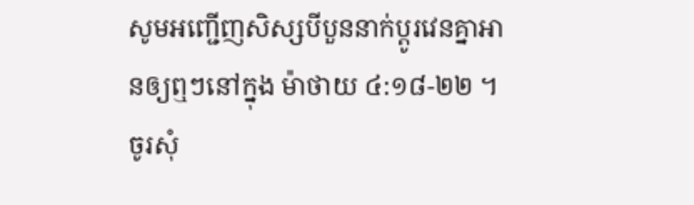សូមអញ្ជើញសិស្សបីបួននាក់ប្ដូរវេនគ្នាអានឲ្យឮៗនៅក្នុង ម៉ាថាយ ៤:១៨-២២ ។ ចូរសុំ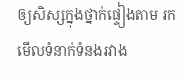ឲ្យសិស្សក្នុងថ្នាក់ផ្ទៀងតាម រកមើលទំនាក់ទំនងរវាង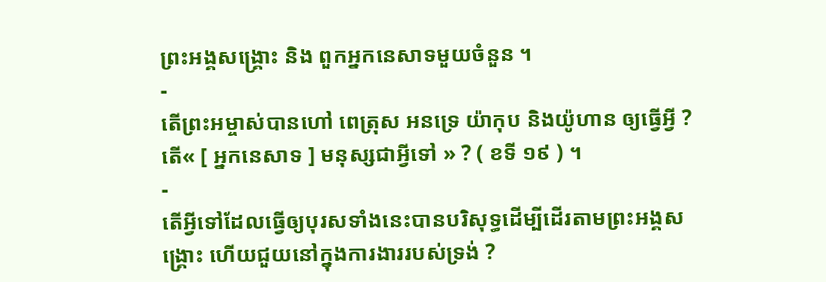ព្រះអង្គសង្គ្រោះ និង ពួកអ្នកនេសាទមួយចំនួន ។
-
តើព្រះអម្ចាស់បានហៅ ពេត្រុស អនទ្រេ យ៉ាកុប និងយ៉ូហាន ឲ្យធ្វើអ្វី ? តើ« [ អ្នកនេសាទ ] មនុស្សជាអ្វីទៅ » ? ( ខទី ១៩ ) ។
-
តើអ្វីទៅដែលធ្វើឲ្យបុរសទាំងនេះបានបរិសុទ្ធដើម្បីដើរតាមព្រះអង្គសង្គ្រោះ ហើយជួយនៅក្នុងការងាររបស់ទ្រង់ ?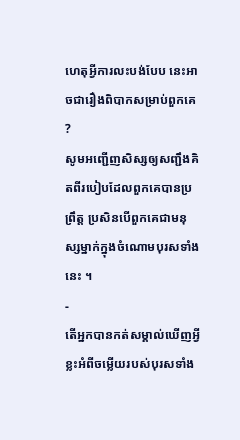ហេតុអ្វីការលះបង់បែប នេះអាចជារឿងពិបាកសម្រាប់ពួកគេ ?
សូមអញ្ជើញសិស្សឲ្យសញ្ជឹងគិតពីរបៀបដែលពួកគេបានប្រព្រឹត្ត ប្រសិនបើពួកគេជាមនុស្សម្នាក់ក្នុងចំណោមបុរសទាំងនេះ ។
-
តើអ្នកបានកត់សម្គាល់ឃើញអ្វីខ្លះអំពីចម្លើយរបស់បុរសទាំង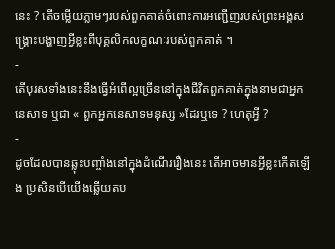នេះ ? តើចម្លើយភ្លាមៗរបស់ពួកគាត់ចំពោះការអញ្ជើញរបស់ព្រះអង្គសង្គ្រោះបង្ហាញអ្វីខ្លះពីបុគ្គលិកលក្ខណៈរបស់ពួកគាត់ ។
-
តើបុរសទាំងនេះនឹងធ្វើអំពើល្អច្រើននៅក្នុងជីវិតពួកគាត់ក្នុងនាមជាអ្នកនេសាទ ឬជា « ពួកអ្នកនេសាទមនុស្ស »ដែរឬទេ ? ហេតុអ្វី ?
-
ដូចដែលបានឆ្លុះបញ្ចាំងនៅក្នុងដំណើររឿងនេះ តើអាចមានអ្វីខ្លះកើតឡើង ប្រសិនបើយើងឆ្លើយតប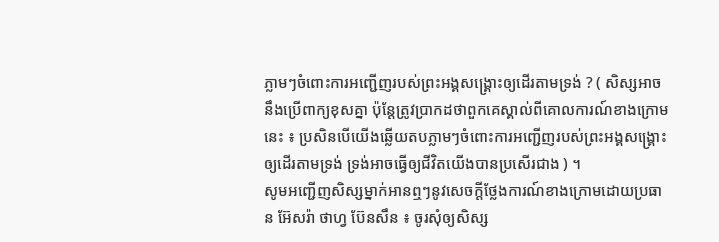ភ្លាមៗចំពោះការអញ្ជើញរបស់ព្រះអង្គសង្គ្រោះឲ្យដើរតាមទ្រង់ ? ( សិស្សអាចនឹងប្រើពាក្យខុសគ្នា ប៉ុន្តែត្រូវប្រាកដថាពួកគេស្គាល់ពីគោលការណ៍ខាងក្រោមនេះ ៖ ប្រសិនបើយើងឆ្លើយតបភ្លាមៗចំពោះការអញ្ជើញរបស់ព្រះអង្គសង្គ្រោះឲ្យដើរតាមទ្រង់ ទ្រង់អាចធ្វើឲ្យជីវិតយើងបានប្រសើរជាង ) ។
សូមអញ្ជើញសិស្សម្នាក់អានឮៗនូវសេចក្ដីថ្លែងការណ៍ខាងក្រោមដោយប្រធាន អ៊ែសរ៉ា ថាហ្វ ប៊ែនសឹន ៖ ចូរសុំឲ្យសិស្ស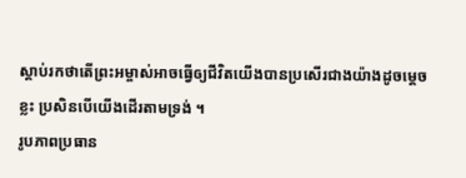ស្ដាប់រកថាតើព្រះអម្ចាស់អាចធ្វើឲ្យជីវិតយើងបានប្រសើរជាងយ៉ាងដូចម្ដេចខ្លះ ប្រសិនបើយើងដើរតាមទ្រង់ ។
រូបភាពប្រធាន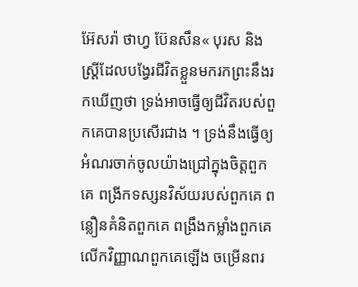អ៊ែសរ៉ា ថាហ្វ ប៊ែនសឹន« បុរស និង ស្ត្រីដែលបង្វែរជីវិតខ្លួនមករកព្រះនឹងរកឃើញថា ទ្រង់អាចធ្វើឲ្យជីវិតរបស់ពួកគេបានប្រសើរជាង ។ ទ្រង់នឹងធ្វើឲ្យអំណរចាក់ចូលយ៉ាងជ្រៅក្នុងចិត្តពួកគេ ពង្រីកទស្សនវិស័យរបស់ពួកគេ ពន្លឿនគំនិតពួកគេ ពង្រឹងកម្លាំងពួកគេ លើកវិញ្ញាណពួកគេឡើង ចម្រើនពរ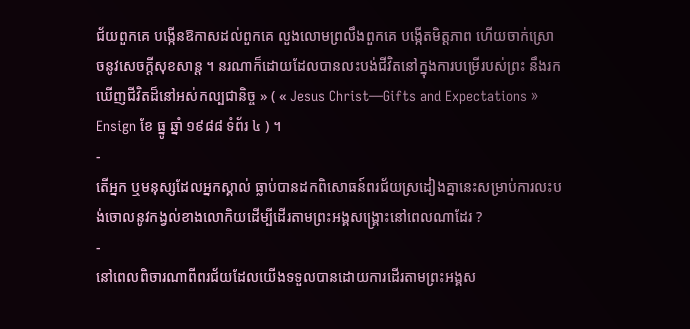ជ័យពួកគេ បង្កើនឱកាសដល់ពួកគេ លួងលោមព្រលឹងពួកគេ បង្កើតមិត្តភាព ហើយចាក់ស្រោចនូវសេចក្ដីសុខសាន្ត ។ នរណាក៏ដោយដែលបានលះបង់ជីវិតនៅក្នុងការបម្រើរបស់ព្រះ នឹងរកឃើញជីវិតដ៏នៅអស់កល្បជានិច្ច » ( « Jesus Christ—Gifts and Expectations » Ensign ខែ ធ្នូ ឆ្នាំ ១៩៨៨ ទំព័រ ៤ ) ។
-
តើអ្នក ឬមនុស្សដែលអ្នកស្គាល់ ធ្លាប់បានដកពិសោធន៍ពរជ័យស្រដៀងគ្នានេះសម្រាប់ការលះបង់ចោលនូវកង្វល់ខាងលោកិយដើម្បីដើរតាមព្រះអង្គសង្គ្រោះនៅពេលណាដែរ ?
-
នៅពេលពិចារណាពីពរជ័យដែលយើងទទួលបានដោយការដើរតាមព្រះអង្គស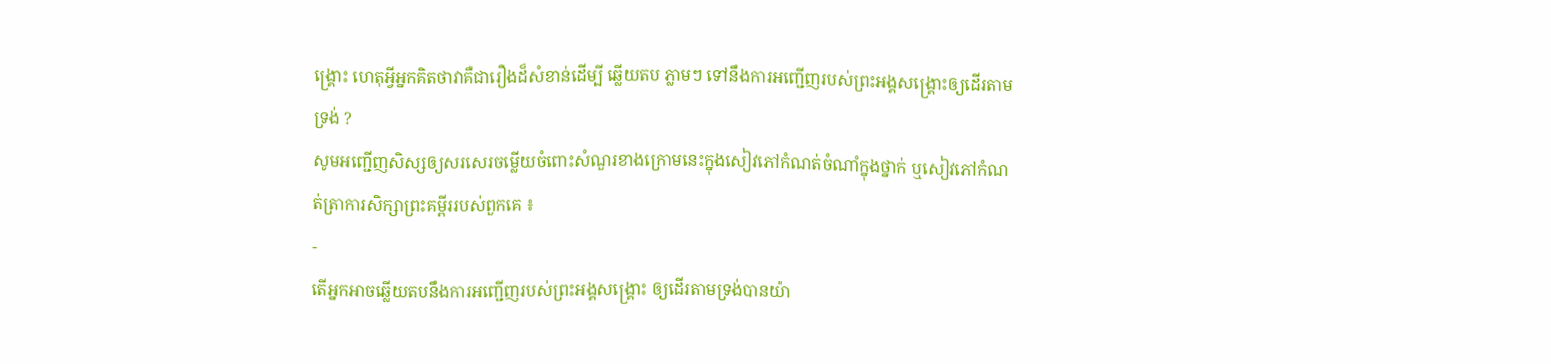ង្គ្រោះ ហេតុអ្វីអ្នកគិតថាវាគឺជារឿងដ៏សំខាន់ដើម្បី ឆ្លើយតប ភ្លាមៗ ទៅនឹងការអញ្ជើញរបស់ព្រះអង្គសង្គ្រោះឲ្យដើរតាមទ្រង់ ?
សូមអញ្ជើញសិស្សឲ្យសរសេរចម្លើយចំពោះសំណួរខាងក្រោមនេះក្នុងសៀវភៅកំណត់ចំណាំក្នុងថ្នាក់ ឬសៀវភៅកំណត់ត្រាការសិក្សាព្រះគម្ពីររបស់ពួកគេ ៖
-
តើអ្នកអាចឆ្លើយតបនឹងការអញ្ជើញរបស់ព្រះអង្គសង្គ្រោះ ឲ្យដើរតាមទ្រង់បានយ៉ា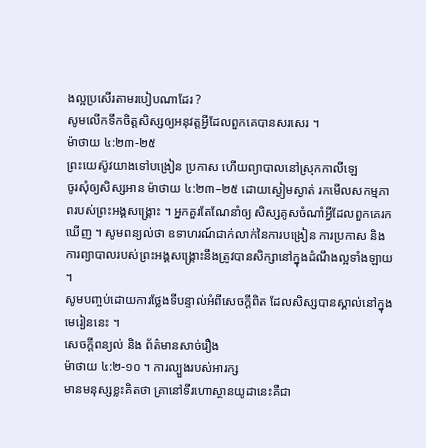ងល្អប្រសើរតាមរបៀបណាដែរ ?
សូមលើកទឹកចិត្តសិស្សឲ្យអនុវត្តអ្វីដែលពួកគេបានសរសេរ ។
ម៉ាថាយ ៤:២៣-២៥
ព្រះយេស៊ូវយាងទៅបង្រៀន ប្រកាស ហើយព្យាបាលនៅស្រុកកាលីឡេ
ចូរសុំឲ្យសិស្សអាន ម៉ាថាយ ៤:២៣–២៥ ដោយស្ងៀមស្ងាត់ រកមើលសកម្មភាពរបស់ព្រះអង្គសង្គ្រោះ ។ អ្នកគួរតែណែនាំឲ្យ សិស្សគូសចំណាំអ្វីដែលពួកគេរកឃើញ ។ សូមពន្យល់ថា ឧទាហរណ៍ជាក់លាក់នៃការបង្រៀន ការប្រកាស និង ការព្យាបាលរបស់ព្រះអង្គសង្គ្រោះនឹងត្រូវបានសិក្សានៅក្នុងដំណឹងល្អទាំងឡាយ ។
សូមបញ្ចប់ដោយការថ្លែងទីបន្ទាល់អំពីសេចក្ដីពិត ដែលសិស្សបានស្គាល់នៅក្នុងមេរៀននេះ ។
សេចក្តីពន្យល់ និង ព័ត៌មានសាច់រឿង
ម៉ាថាយ ៤:២-១០ ។ ការល្បួងរបស់អារក្ស
មានមនុស្សខ្លះគិតថា គ្រានៅទីរហោស្ថានយូដានេះគឺជា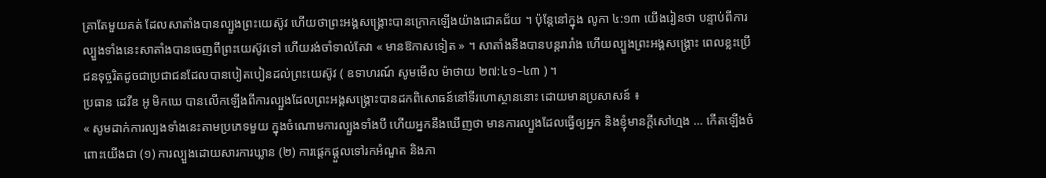គ្រាតែមួយគត់ ដែលសាតាំងបានល្បួងព្រះយេស៊ូវ ហើយថាព្រះអង្គសង្គ្រោះបានក្រោកឡើងយ៉ាងជោគជ័យ ។ ប៉ុន្តែនៅក្នុង លូកា ៤:១៣ យើងរៀនថា បន្ទាប់ពីការល្បួងទាំងនេះសាតាំងបានចេញពីព្រះយេស៊ូវទៅ ហើយរង់ចាំទាល់តែវា « មានឱកាសទៀត » ។ សាតាំងនឹងបានបន្តរារាំង ហើយល្បួងព្រះអង្គសង្គ្រោះ ពេលខ្លះប្រើជនទុច្ចរិតដូចជាប្រជាជនដែលបានបៀតបៀនដល់ព្រះយេស៊ូវ ( ឧទាហរណ៍ សូមមើល ម៉ាថាយ ២៧:៤១–៤៣ ) ។
ប្រធាន ដេវីឌ អូ មិកឃេ បានលើកឡើងពីការល្បួងដែលព្រះអង្គសង្គ្រោះបានដកពិសោធន៍នៅទីរហោស្ថាននោះ ដោយមានប្រសាសន៍ ៖
« សូមដាក់ការល្បងទាំងនេះតាមប្រភេទមួយ ក្នុងចំណោមការល្បួងទាំងបី ហើយអ្នកនឹងឃើញថា មានការល្បួងដែលធ្វើឲ្យអ្នក និងខ្ញុំមានក្តីសៅហ្មង … កើតឡើងចំពោះយើងជា (១) ការល្បួងដោយសារការឃ្លាន (២) ការផ្តេកផ្តួលទៅរកអំណួត និងភា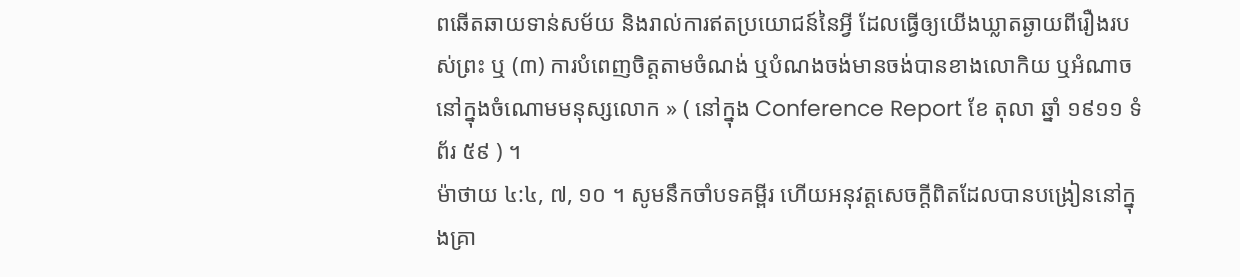ពឆើតឆាយទាន់សម័យ និងរាល់ការឥតប្រយោជន៍នៃអ្វី ដែលធ្វើឲ្យយើងឃ្លាតឆ្ងាយពីរឿងរបស់ព្រះ ឬ (៣) ការបំពេញចិត្តតាមចំណង់ ឬបំណងចង់មានចង់បានខាងលោកិយ ឬអំណាចនៅក្នុងចំណោមមនុស្សលោក » ( នៅក្នុង Conference Report ខែ តុលា ឆ្នាំ ១៩១១ ទំព័រ ៥៩ ) ។
ម៉ាថាយ ៤:៤, ៧, ១០ ។ សូមនឹកចាំបទគម្ពីរ ហើយអនុវត្តសេចក្ដីពិតដែលបានបង្រៀននៅក្នុងគ្រា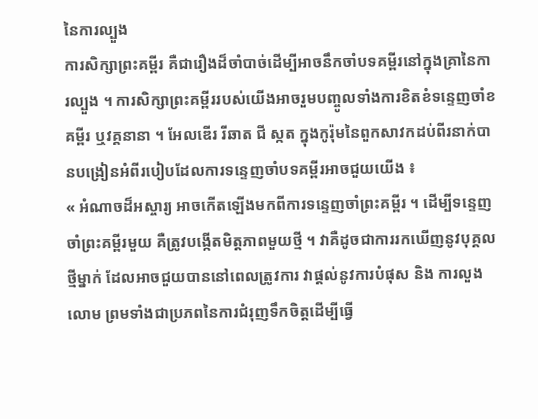នៃការល្បួង
ការសិក្សាព្រះគម្ពីរ គឺជារឿងដ៏ចាំបាច់ដើម្បីអាចនឹកចាំបទគម្ពីរនៅក្នុងគ្រានៃការល្បួង ។ ការសិក្សាព្រះគម្ពីររបស់យើងអាចរួមបញ្ចូលទាំងការខិតខំទន្ទេញចាំខគម្ពីរ ឬវគ្គនានា ។ អែលឌើរ រីឆាត ជី ស្កត ក្នុងកូរ៉ុមនៃពួកសាវកដប់ពីរនាក់បានបង្រៀនអំពីរបៀបដែលការទន្ទេញចាំបទគម្ពីរអាចជួយយើង ៖
« អំណាចដ៏អស្ចារ្យ អាចកើតឡើងមកពីការទន្ទេញចាំព្រះគម្ពីរ ។ ដើម្បីទន្ទេញចាំព្រះគម្ពីរមួយ គឺត្រូវបង្កើតមិត្តភាពមួយថ្មី ។ វាគឺដូចជាការរកឃើញនូវបុគ្គលថ្មីម្នាក់ ដែលអាចជួយបាននៅពេលត្រូវការ វាផ្ដល់នូវការបំផុស និង ការលួងលោម ព្រមទាំងជាប្រភពនៃការជំរុញទឹកចិត្តដើម្បីធ្វើ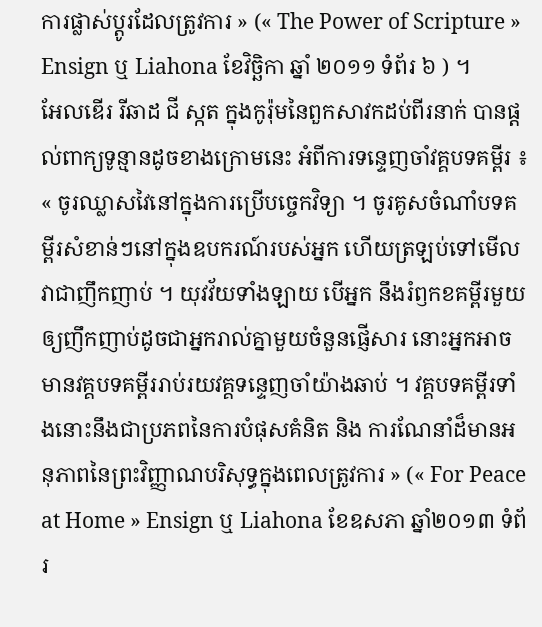ការផ្លាស់ប្ដូរដែលត្រូវការ » (« The Power of Scripture » Ensign ឬ Liahona ខែវិច្ឆិកា ឆ្នាំ ២០១១ ទំព័រ ៦ ) ។
អែលឌើរ រីឆាដ ជី ស្កត ក្នុងកូរ៉ុមនៃពួកសាវកដប់ពីរនាក់ បានផ្ដល់ពាក្យទូន្មានដូចខាងក្រោមនេះ អំពីការទន្ទេញចាំវគ្គបទគម្ពីរ ៖
« ចូរឈ្លាសវៃនៅក្នុងការប្រើបច្ចេកវិទ្យា ។ ចូរគូសចំណាំបទគម្ពីរសំខាន់ៗនៅក្នុងឧបករណ៍របស់អ្នក ហើយត្រឡប់ទៅមើលវាជាញឹកញាប់ ។ យុវវ័យទាំងឡាយ បើអ្នក នឹងរំឭកខគម្ពីរមួយឲ្យញឹកញាប់ដូចជាអ្នករាល់គ្នាមួយចំនួនផ្ញើសារ នោះអ្នកអាចមានវគ្គបទគម្ពីររាប់រយវគ្គទន្ទេញចាំយ៉ាងឆាប់ ។ វគ្គបទគម្ពីរទាំងនោះនឹងជាប្រភពនៃការបំផុសគំនិត និង ការណែនាំដ៏មានអនុភាពនៃព្រះវិញ្ញាណបរិសុទ្ធក្នុងពេលត្រូវការ » (« For Peace at Home » Ensign ឬ Liahona ខែឧសភា ឆ្នាំ២០១៣ ទំព័រ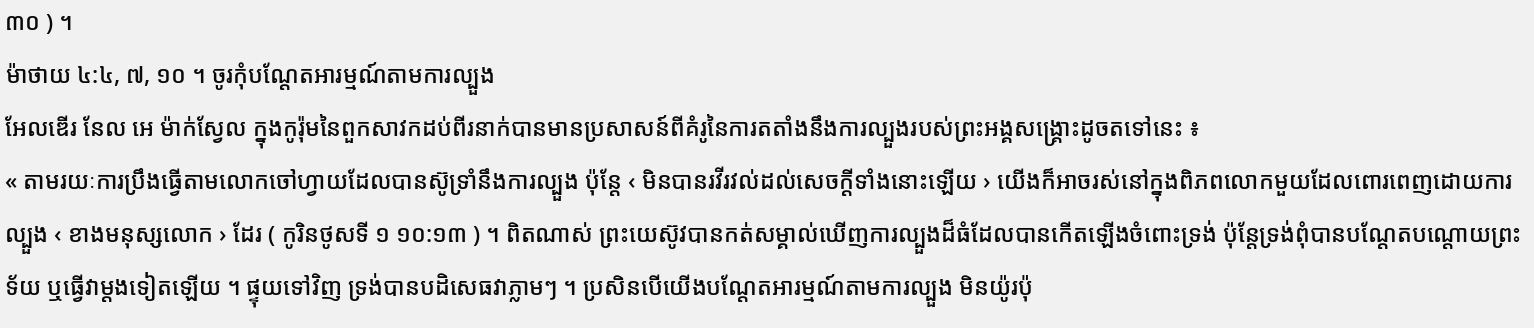៣០ ) ។
ម៉ាថាយ ៤:៤, ៧, ១០ ។ ចូរកុំបណ្តែតអារម្មណ៍តាមការល្បួង
អែលឌើរ នែល អេ ម៉ាក់ស្វែល ក្នុងកូរ៉ុមនៃពួកសាវកដប់ពីរនាក់បានមានប្រសាសន៍ពីគំរូនៃការតតាំងនឹងការល្បួងរបស់ព្រះអង្គសង្គ្រោះដូចតទៅនេះ ៖
« តាមរយៈការប្រឹងធ្វើតាមលោកចៅហ្វាយដែលបានស៊ូទ្រាំនឹងការល្បួង ប៉ុន្តែ ‹ មិនបានរវីរវល់ដល់សេចក្ដីទាំងនោះឡើយ › យើងក៏អាចរស់នៅក្នុងពិភពលោកមួយដែលពោរពេញដោយការល្បួង ‹ ខាងមនុស្សលោក › ដែរ ( កូរិនថូសទី ១ ១០:១៣ ) ។ ពិតណាស់ ព្រះយេស៊ូវបានកត់សម្គាល់ឃើញការល្បួងដ៏ធំដែលបានកើតឡើងចំពោះទ្រង់ ប៉ុន្តែទ្រង់ពុំបានបណ្តែតបណ្តោយព្រះទ័យ ឬធ្វើវាម្ដងទៀតឡើយ ។ ផ្ទុយទៅវិញ ទ្រង់បានបដិសេធវាភ្លាមៗ ។ ប្រសិនបើយើងបណ្តែតអារម្មណ៍តាមការល្បួង មិនយ៉ូរប៉ុ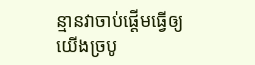ន្មានវាចាប់ផ្ដើមធ្វើឲ្យយើងច្របូ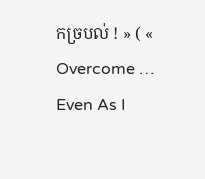កច្របល់ ! » ( « Overcome … Even As I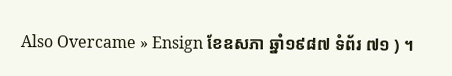Also Overcame » Ensign ខែឧសភា ឆ្នាំ១៩៨៧ ទំព័រ ៧១ ) ។